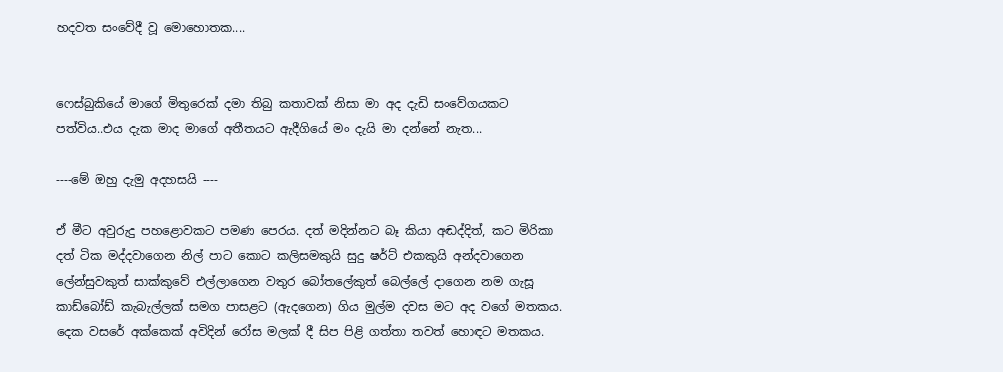හදවත සංවේදී වූ මොහොතක....


ෆෙස්බුකියේ මාගේ මිතුරෙක් දමා තිබු කතාවක් නිසා මා අද දැඩි සංවේගයකට පත්විය..එය දැක මාද මාගේ අතීතයට ඇදීගියේ මං දැයි මා දන්නේ නැත...

----මේ ඔහු දැමු අදහසයි ----

ඒ මීට අවුරුදු පහළොවකට පමණ පෙරය. දත් මදින්නට බෑ කියා අඬද්දිත්, කට මිරිකා දත් ටික මද්දවාගෙන නිල් පාට කොට කලිසමකුයි සුදු ෂර්ට් එකකුයි අන්දවාගෙන ලේන්සුවකුත් සාක්කුවේ එල්ලාගෙන වතුර බෝතලේකුත් බෙල්ලේ දාගෙන නම ගැසූ කාඩ්බෝඩ් කැබැල්ලක් සමග පාසළට (ඇදගෙන) ගිය මුල්ම දවස මට අද වගේ මතකය. දෙක වසරේ අක්කෙක් අවිදින් රෝස මලක් දී සිප පිළි ගත්තා තවත් හොඳට මතකය.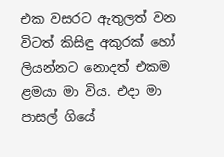එක වසරට ඇතුලත් වන විටත් කිසිඳු අකුරක් හෝ ලියන්නට නොදත් එකම ළමයා මා විය. එදා මා පාසල් ගියේ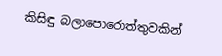කිසිඳු බලාපොරොත්තුවකින්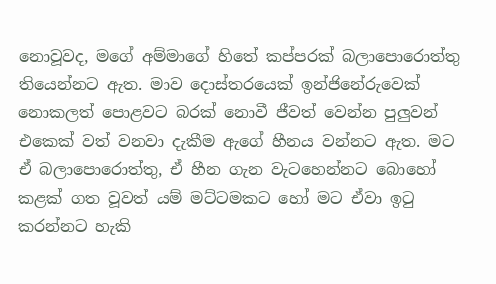නොවූවද, මගේ අම්මාගේ හිතේ කප්පරක් බලාපොරොත්තු තියෙන්නට ඇත. මාව දොස්තරයෙක් ඉන්ජිනේරුවෙක් නොකලත් පොළවට බරක් නොවී ජීවත් වෙන්න පුලුවන් එකෙක් වත් වනවා දැකීම ඇගේ හීනය වන්නට ඇත. මට ඒ බලාපොරොත්තු, ඒ හීන ගැන වැටහෙන්නට බොහෝ කළක් ගත වූවත් යම් මට්ටමකට හෝ මට ඒවා ඉටු කරන්නට හැකි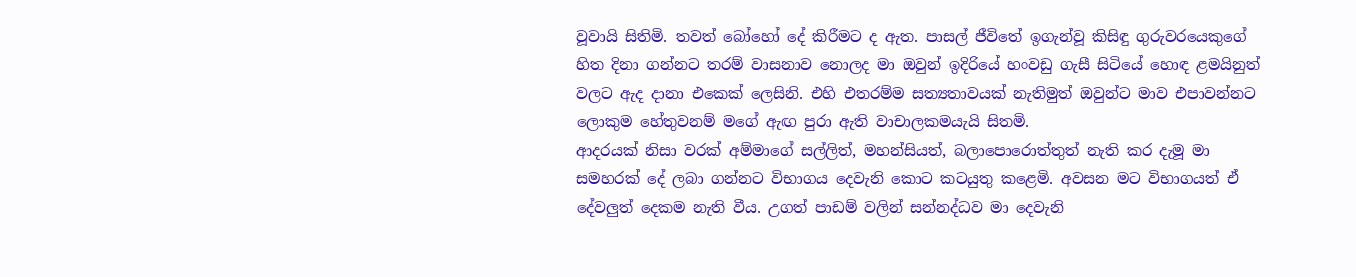වූවායි සිතිමි. තවත් බෝහෝ දේ කිරීමට ද ඇත. පාසල් ජීවිතේ ඉගැන්වූ කිසිඳු ගුරුවරයෙකුගේ හිත දිනා ගන්නට තරම් වාසනාව නොලද මා ඔවුන් ඉදිරියේ හංවඩු ගැසී සිටියේ හොඳ ළමයිනුත් වලට ඇද දානා එකෙක් ලෙසිනි. එහි එතරම්ම සත්‍යතාවයක් නැතිමුත් ඔවුන්ට මාව එපාවන්නට ලොකුම හේතුවනම් මගේ ඇඟ පුරා ඇති වාචාලකමයැයි සිතමි.
ආදරයක් නිසා වරක් අම්මාගේ සල්ලිත්, මහන්සියත්, බලාපොරොත්තුත් නැති කර දැමූ මා සමහරක් දේ ලබා ගන්නට විභාගය දෙවැනි කොට කටයුතු කළෙමි. අවසන මට විභාගයත් ඒ දේවලුත් දෙකම නැති වීය. උගත් පාඩම් වලින් සන්නද්ධව මා දෙවැනි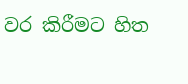වර කිරීමට හිත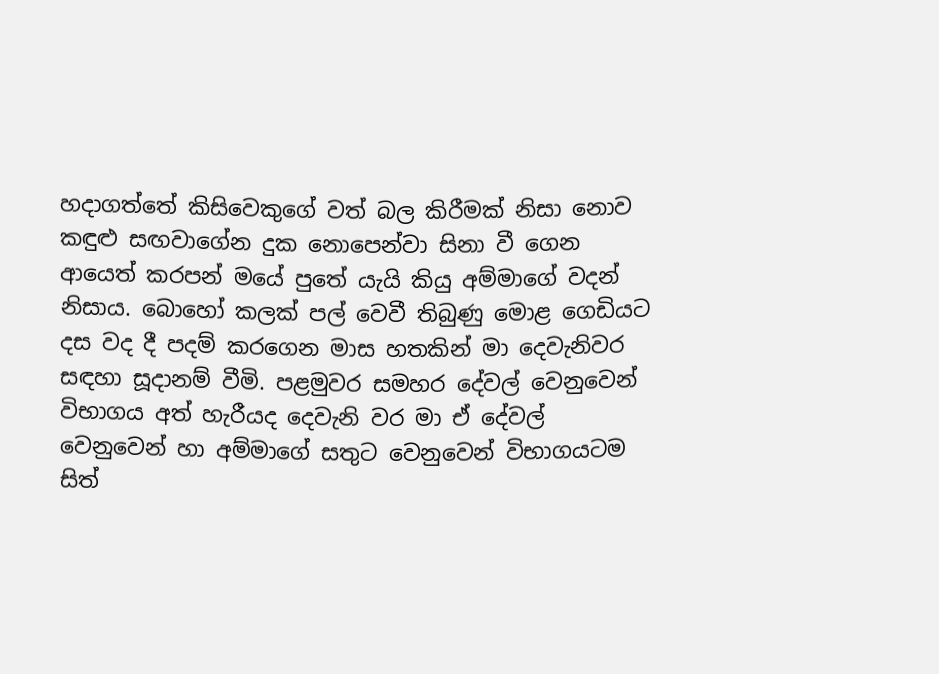හදාගත්තේ කිසිවෙකුගේ වත් බල කිරීමක් නිසා නොව කඳුළු සඟවාගේන දුක නොපෙන්වා සිනා වී ගෙන ආයෙත් කරපන් මයේ පුතේ යැයි කියු අම්මාගේ වදන් නිසාය. බොහෝ කලක් පල් වෙවී තිබුණු මොළ ගෙඩියට දස වද දී පදම් කරගෙන මාස හතකින් මා දෙවැනිවර සඳහා සූදානම් වීමි. පළමුවර සමහර දේවල් වෙනුවෙන් විභාගය අත් හැරීයද දෙවැනි වර මා ඒ දේවල් වෙනුවෙන් හා අම්මාගේ සතුට වෙනුවෙන් විභාගයටම සිත්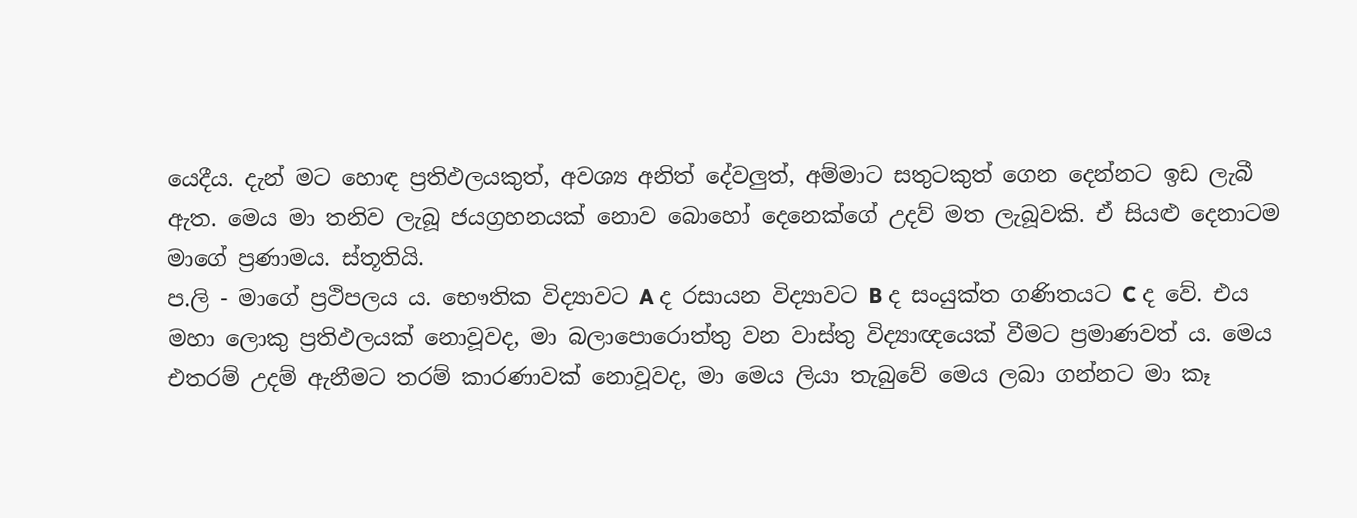යෙදීය. දැන් මට හොඳ ප්‍රතිඵලයකුත්, අවශ්‍ය අනිත් දේවලුත්, අම්මාට සතුටකුත් ගෙන දෙන්නට ඉඩ ලැබී ඇත. මෙය මා තනිව ලැබූ ජයග්‍රහනයක් නොව බොහෝ දෙනෙක්ගේ උදව් මත ලැබූවකි. ඒ සියළු දෙනාටම මාගේ ප්‍රණාමය. ස්තූතියි.
ප.ලි - මාගේ ප්‍රථිපලය ය. භෞතික විද්‍යාවට A ද රසායන විද්‍යාවට B ද සංයුක්ත ගණිතයට C ද වේ. එය මහා ලොකු ප්‍රතිඵලයක් නොවූවද, මා බලාපොරොත්තු වන වාස්තු විද්‍යාඥයෙක් වීමට ප්‍රමාණවත් ය. මෙය එතරම් උදම් ඇනීමට තරම් කාරණාවක් නොවූවද, මා මෙය ලියා තැබුවේ මෙය ලබා ගන්නට මා කෑ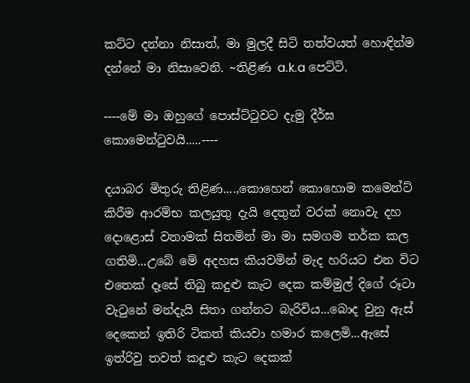කට්ට දන්නා නිසාත්, මා මුලදී සිටි තත්වයත් හොඳින්ම දන්නේ මා නිසාවෙනි. ~තිළිණ a.k.a පෙට්ටි.

----මේ මා ඔහුගේ පොස්ට්ටුවට දැමු දීර්ඝ කොමෙන්ටුවයි.....----

දයාබර මිතුරු තිළිණ....,කොහෙන් කොහොම කමෙන්ට් කිරීම ආරම්භ කලයුතු දැයි දෙතුන් වරක් නොවැ දහ දොළොස් වතාමක් සිතමින් මා මා සමගම තර්ක කල ගතිමි...උබේ මේ අදහස කියවමින් මැද හරියට එන විට එතෙක් දෑසේ තිබු කදුළු කැට දෙක කම්මුල් දිගේ රූටා වැටුනේ මන්දැයි සිතා ගන්නට බැරිවිය...බොද වුනු ඇස් දෙකෙන් ඉතිරි ටිකත් කියවා හමාර කලෙමි...ඇසේ ඉත්රිවු තවත් කදුළු කැට දෙකක්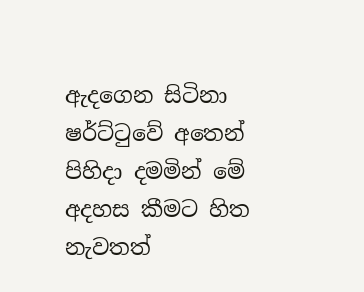ඇදගෙන සිටිනා ෂර්ට්ටුවේ අතෙන් පිහිදා දමමින් මේ අදහස කීමට හිත නැවතත්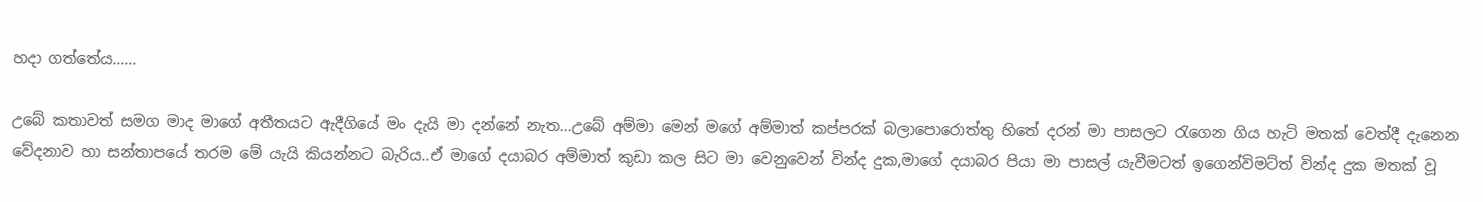හදා ගත්තේය......

උබේ කතාවත් සමග මාද මාගේ අතීතයට ඇදීගියේ මං දැයි මා දන්නේ නැත...උබේ අම්මා මෙන් මගේ අම්මාත් කප්පරක් බලාපොරොත්තු හිතේ දරන් මා පාසලට රැගෙන ගිය හැටි මතක් වෙත්දී දැනෙන වේදනාව හා සන්තාපයේ තරම මේ යැයි කියන්නට බැරිය..ඒ මාගේ දයාබර අම්මාත් කුඩා කල සිට මා වෙනුවෙන් වින්ද දුක,මාගේ දයාබර පියා මා පාසල් යැවීමටත් ඉගෙන්විමට්ත් වින්ද දුක මතක් වූ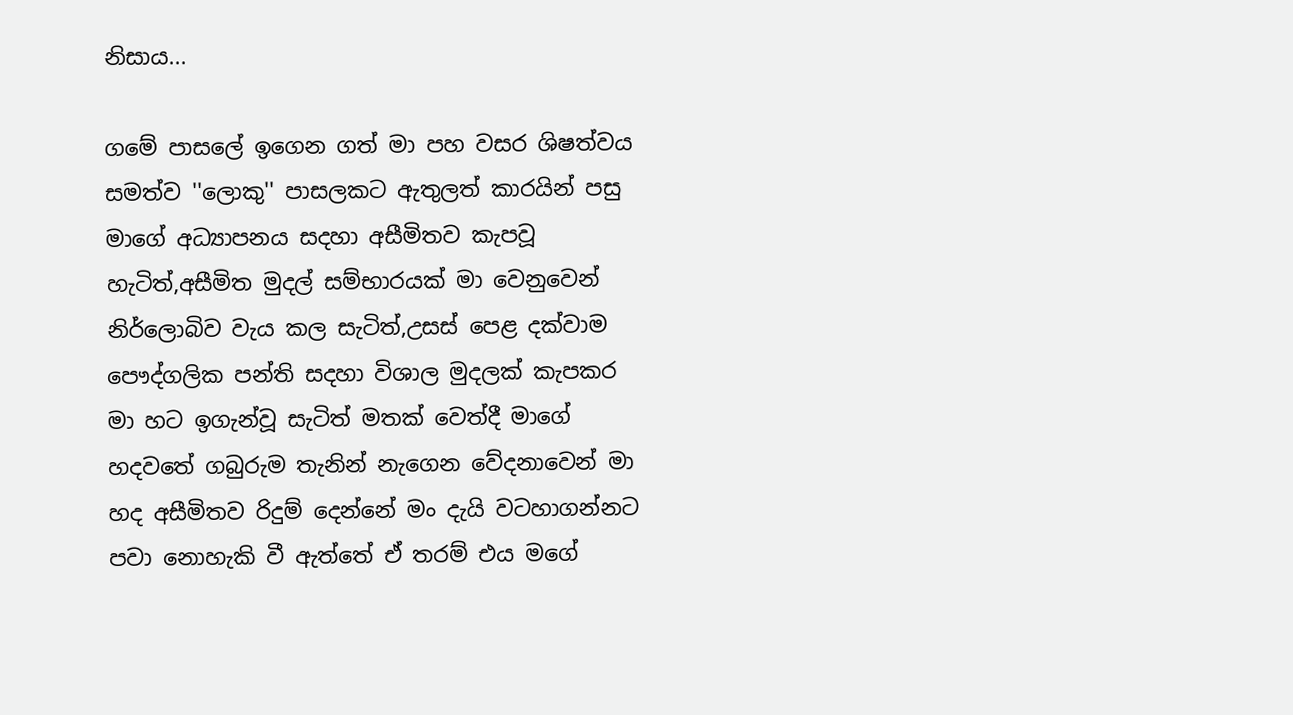නිසාය...

ගමේ පාසලේ ඉගෙන ගත් මා පහ වසර ශිෂත්වය සමත්ව ''ලොකු'' පාසලකට ඇතුලත් කාරයින් පසු මාගේ අධ්‍යාපනය සදහා අසීමිතව කැපවූ හැටිත්,අසීමිත මුදල් සම්භාරයක් මා වෙනුවෙන් නිර්ලොබිව වැය කල සැටිත්,උසස් පෙළ දක්වාම පෞද්ගලික පන්ති සදහා විශාල මුදලක් කැපකර මා හට ඉගැන්වූ සැටිත් මතක් වෙත්දී මාගේ හදවතේ ගබුරුම තැනින් නැගෙන වේදනාවෙන් මා හද අසීමිතව රිදුම් දෙන්නේ මං දැයි වටහාගන්නට පවා නොහැකි වී ඇත්තේ ඒ තරම් එය මගේ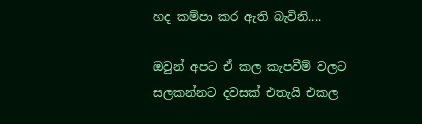හද කම්පා කර ඇති බැවිනි....

ඔවුන් අපට ඒ කල කැපවීම් වලට සලකන්නට දවසක් එතැයි එකල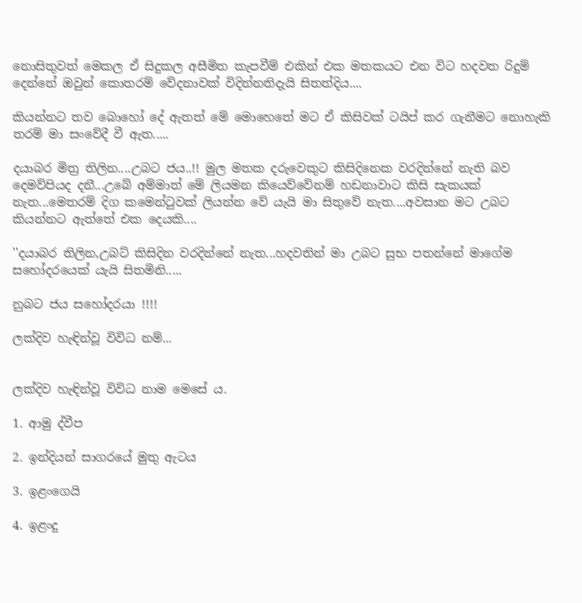නොසිතුවත් මෙකල ඒ සිදුකල අසීමිත කැපවීම් එකින් එක මතකයට එන විට හදවත රිදුම් දෙන්නේ ඔවුන් කොතරම් වේදනාවක් විදින්නතිදැයි සිතත්දිය....

කියන්නට තව බොහෝ දේ ඇතත් මේ මොහෙතේ මට ඒ කිසිවක් ටයිප් කර ගැනීමට නොහැකි තරම් මා සංවේදී වී ඇත.....

දයාබර මිත්‍ර තිලින....උබට ජය..!! මුල මතක දරුවෙකුට කිසිදිනෙක වරදින්නේ නැති බව දෙමව්පියද දනී...උබේ අම්මාත් මේ ලියමන කියෙව්වේනම් හඩනාවාට කිසි සැකයක් නැත...මෙතරම් දිග කමෙන්ටුවක් ලියන්න වේ යැයි මා සිතුවේ නැත....අවසාන මට උබට කියන්නට ඇත්තේ එක දෙයකි....

''දයාබර තිලින,උබට් කිසිදින වරදින්නේ නැත...හදවතින් මා උබට සුභ පතන්නේ මාගේම සහෝදරයෙක් යැයි සිතමිනි.....

නුබට ජය සහෝදරයා !!!!

ලක්දිව හැඳින්වූ විවිධ නම්...


ලක්දිව හැඳින්වූ විවිධ නාම මෙසේ ය.

1. ආමු ද්වීප

2. ඉන්දියන් සාගරයේ මුතු ඇටය

3. ඉළංගෙයි

4. ඉළංදු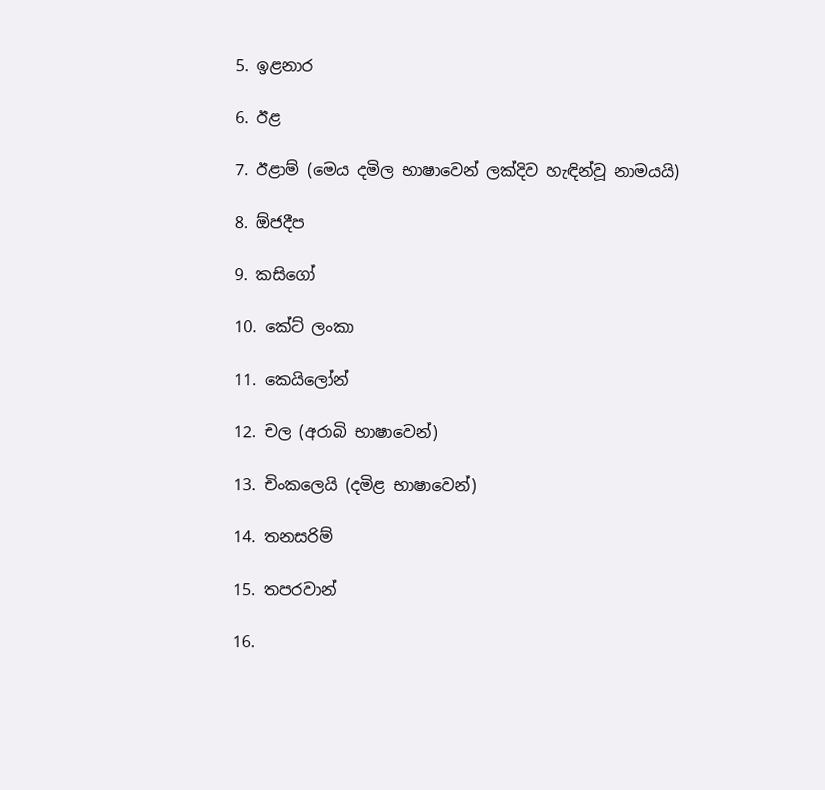5. ඉළනාර

6. ඊළ

7. ඊළාම් (මෙය දමිල භාෂාවෙන් ලක්දිව හැඳින්වූ නාමයයි)

8. ඕජදීප

9. කසිගෝ

10. කේට් ලංකා

11. කෙයිලෝන්

12. චල (අරාබි භාෂාවෙන්)

13. චිංකලෙයි (දමිළ භාෂාවෙන්)

14. තනසරිම්

15. තපරවාන්

16.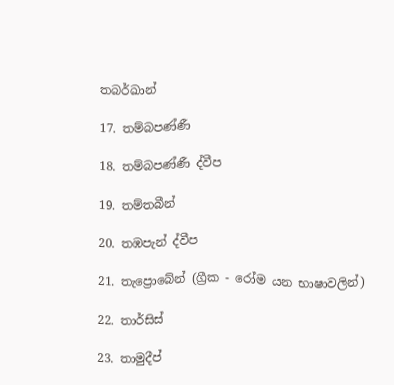තබර්ඛාන්

17. තම්බපණ්ණී

18. තම්බපණ්ණී ද්වීප

19. තම්තබීන්

20. තඹපැන් ද්වීප

21. තැප්‍රොබේන් (ග්‍රීක - රෝම යන භාෂාවලින්)

22. තාර්සිස්

23. තාමුදීප්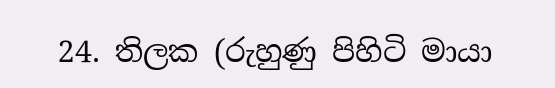24. තිලක (රුහුණු පිහිටි මායා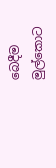බෙදීම මුල්කොට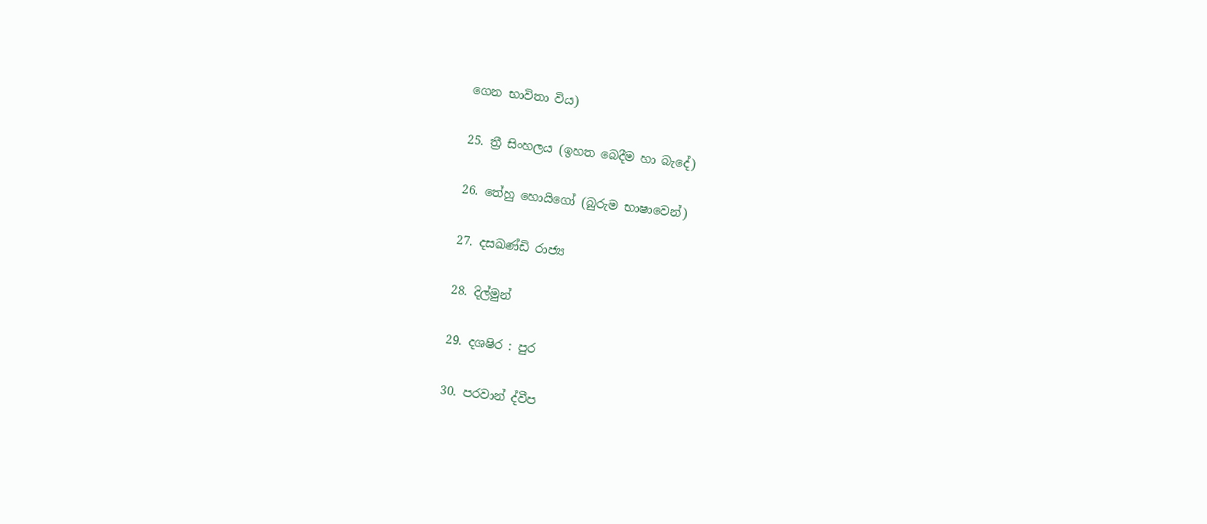ගෙන භාවිතා විය)

25. ත්‍රී සිංහලය (ඉහත බෙදීම හා බැදේ)

26. තේහු හොයිගෝ (බුරුම භාෂාවෙන්)

27. දසඛණ්ඩි රාජ්‍ය

28. දිල්මුන්

29. දශෂිර : පුර

30. පරවාන් ද්වීප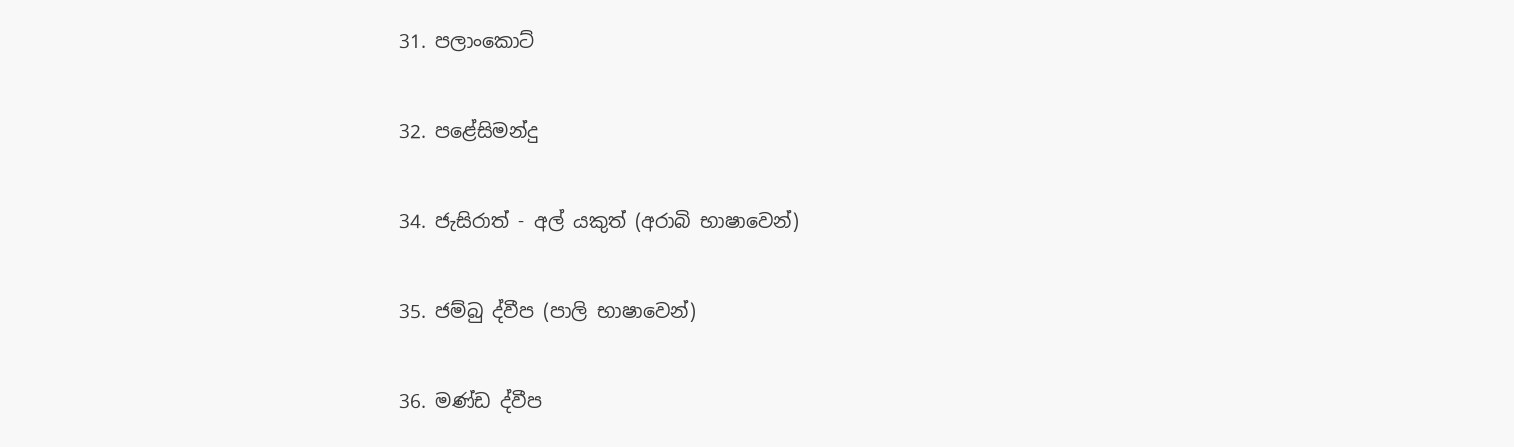31. පලාංකොට්

32. පළේසිමන්දු

34. ජැසිරාත් - අල් යකුත් (අරාබි භාෂාවෙන්)

35. ජම්බු ද්වීප (පාලි භාෂාවෙන්)

36. මණ්ඩ ද්වීප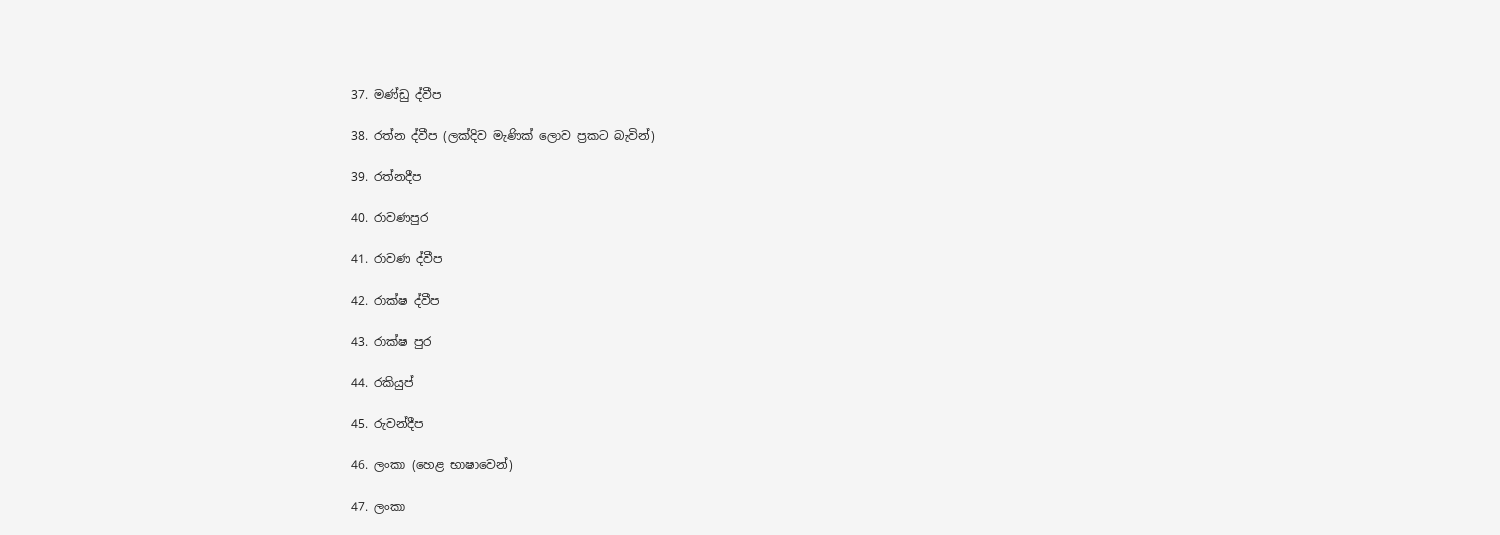37. මණ්ඩු ද්වීප

38. රත්න ද්වීප (ලක්දිව මැණික් ලොව ප්‍රකට බැවින්)

39. රත්නදීප

40. රාවණපුර

41. රාවණ ද්වීප

42. රාක්ෂ ද්වීප

43. රාක්ෂ පුර

44. රකියුප්

45. රුවන්දීප

46. ලංකා (හෙළ භාෂාවෙන්)

47. ලංකා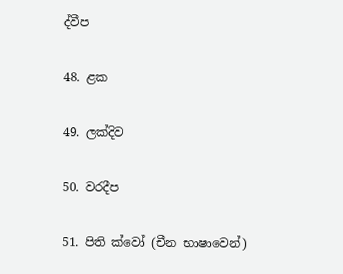ද්වීප

48. ළක

49. ලක්දිව

50. වරදීප

51. පිති ක්වෝ (චීන භාෂාවෙන්)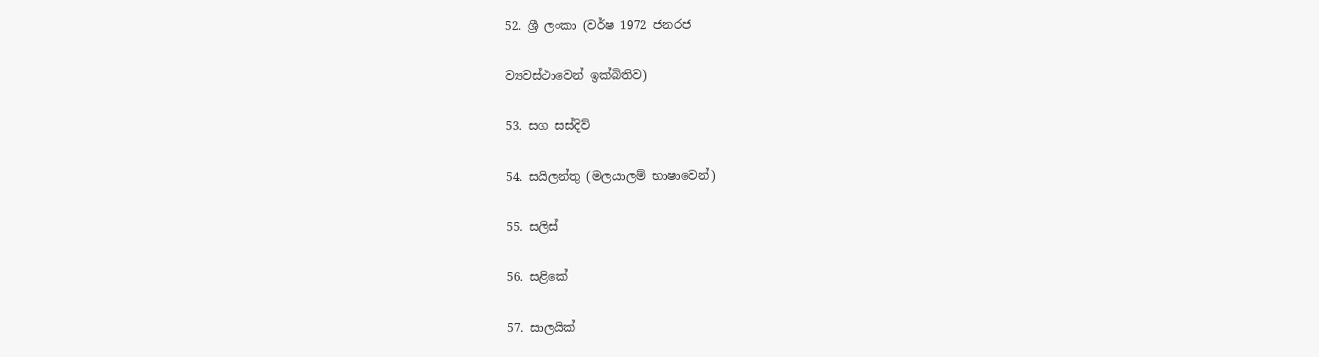52. ශ්‍රී ලංකා (වර්ෂ 1972 ජනරජ

ව්‍යවස්ථාවෙන් ඉක්බිතිව)

53. සග සස්දිව්

54. සයිලන්තු (මලයාලම් භාෂාවෙන්)

55. සලිස්

56. සළිකේ

57. සාලයික්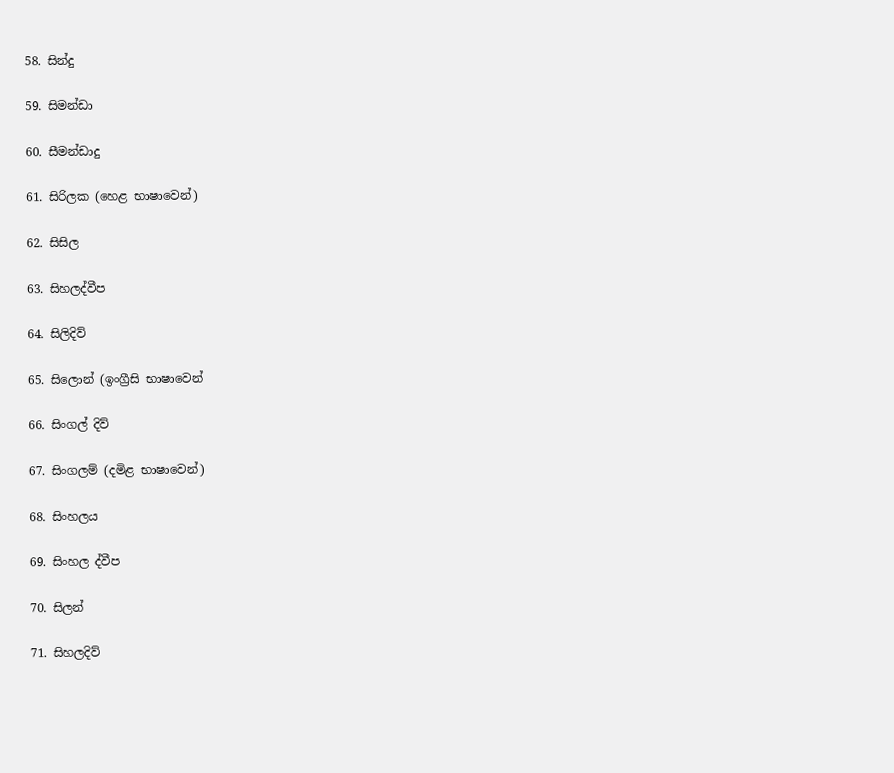58. සින්දු

59. සිමන්ඩා

60. සීමන්ඩාදු

61. සිරිලක (හෙළ භාෂාවෙන්)

62. සිසිල

63. සිහලද්වීප

64. සිලිදිව්

65. සිලොන් (ඉංග්‍රීසි භාෂාවෙන්

66. සිංගල් දිව්

67. සිංගලම් (දමිළ භාෂාවෙන්)

68. සිංහලය

69. සිංහල ද්වීප

70. සිලන්

71. සිහලදිව්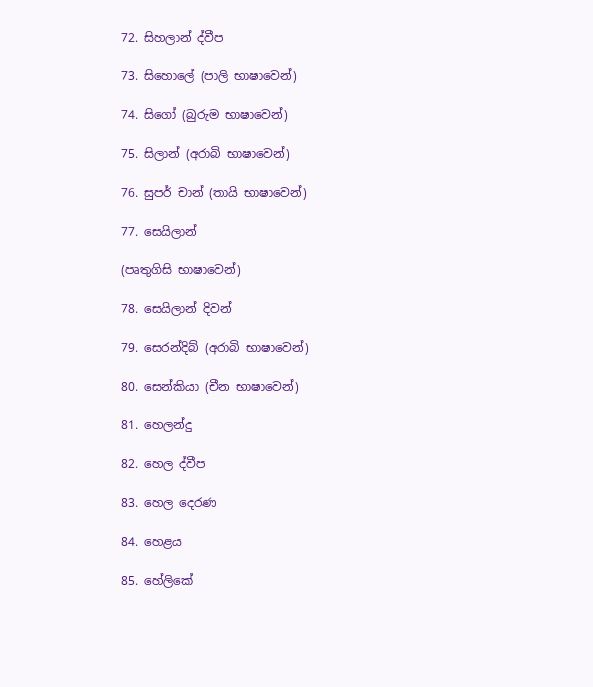72. සිහලාන් ද්වීප

73. සිහොලේ (පාලි භාෂාවෙන්)

74. සිගෝ (බුරුම භාෂාවෙන්)

75. සිලාන් (අරාබි භාෂාවෙන්)

76. සුපර් චාන් (තායි භාෂාවෙන්)

77. සෙයිලාන්

(පෘතුගිසි භාෂාවෙන්)

78. සෙයිලාන් දිවන්

79. සෙරන්දිබ් (අරාබි භාෂාවෙන්)

80. සෙන්කියා (චීන භාෂාවෙන්)

81. හෙලන්දු

82. හෙල ද්වීප

83. හෙල දෙරණ

84. හෙළය

85. හේලිකේ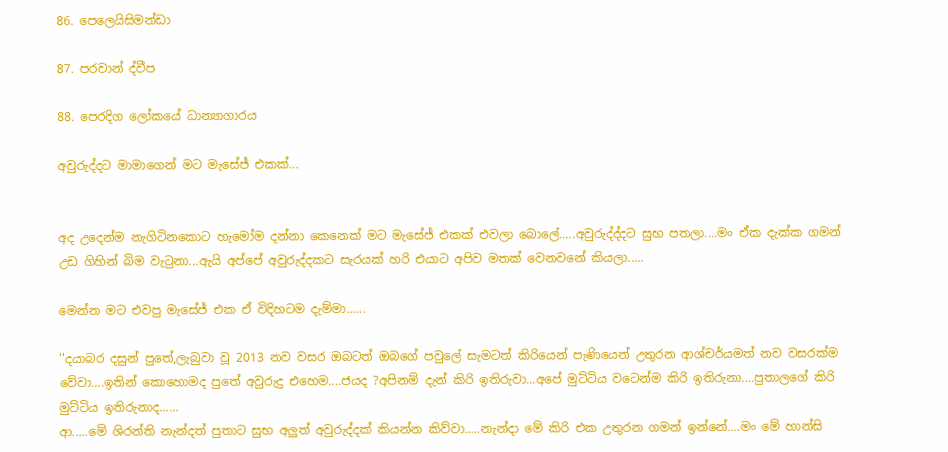86. පෙලෙයිසිමන්ඩා

87. පරවාන් ද්වීප

88. පෙරදිග ලෝකයේ ධාන්‍යාගාරය

අවුරුද්දට මාමාගෙන් මට මැසේජ් එකක්...


අද උදෙන්ම නැගිටිනකොට හැමෝම දන්නා කෙනෙක් මට මැසේජ් එකක් එවලා බොලේ.....අවුරුද්ද්දට සුභ පතලා....මං ඒක දැක්ක ගමන් උඩ ගිහින් බිම වැටුනා...ඇයි අප්පේ අවුරුද්දකට සැරයක් හරි එයාට අපිව මතක් වෙනවනේ කියලා.....

මෙන්න මට එවපු මැසේජ් එක ඒ විදිහටම දැම්මා......

''දයාබර දසුන් පුතේ,ලැබුවා වූ 2013 නව වසර ඔබටත් ඔබගේ පවුලේ සැමටත් කිරියෙන් පැණියෙන් උතුරන ආශ්චර්යමත් නව වසරක්ම වේවා....ඉතින් කොහොමද පුතේ අවුරුදු එහෙම....ජයද ?අපිනම් දැන් කිරි ඉතිරුවා...අපේ මුට්ටිය වටෙන්ම කිරි ඉතිරුනා....පුතාලගේ කිරි මුට්ටිය ඉතිරුනාද......
ආ.....මේ ශිරන්ති නැන්දත් පුතාට සුභ අලුත් අවුරුද්දක් කියන්න කිව්වා.....නැන්දා මේ කිරි එක උතුරන ගමන් ඉන්නේ....මං මේ හාන්සි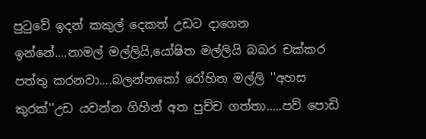පුටුවේ ඉදන් කකුල් දෙකත් උඩට දාගෙන ඉන්නේ....නාමල් මල්ලියි,යෝෂිත මල්ලියි බබර චක්කර පත්තු කරනවා....බලන්නකෝ රෝහිත මල්ලි ''අහස කුරක්''උඩ යවන්න ගිහින් අත පුච්ච ගත්තා.....පව් පොඩි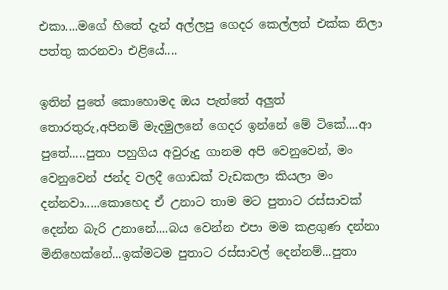එකා....මගේ හිතේ දැන් අල්ලපු ගෙදර කෙල්ලත් එක්ක නිලා පත්තු කරනවා එළියේ....

ඉතින් පුතේ කොහොමද ඔය පැත්තේ අලුත් තොරතුරු,අපිනම් මැදමුලනේ ගෙදර ඉන්නේ මේ ටිකේ....ආ පුතේ.....පුතා පහුගිය අවුරුදු ගානම අපි වෙනුවෙන්, මං වෙනුවෙන් ජන්ද වලදී ගොඩක් වැඩකලා කියලා මං දන්නවා.....කොහෙද ඒ උනාට තාම මට පුතාට රස්සාවක් දෙන්න බැරි උනානේ....බය වෙන්න එපා මම කළගුණ දන්නා මිනිහෙක්නේ...ඉක්මටම පුතාට රස්සාවල් දෙන්නම්...පුතා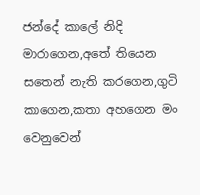ජන්දේ කාලේ නිදි මාරාගෙන,අතේ තියෙන සතෙන් නැති කරගෙන,ගුටි කාගෙන,කතා අහගෙන මං වෙනුවෙන්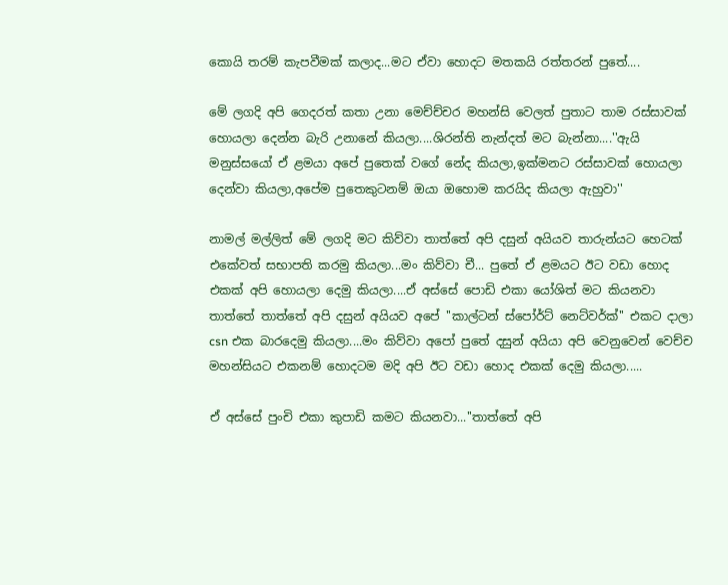කොයි තරම් කැපවීමක් කලාද...මට ඒවා හොදට මතකයි රත්තරන් පුතේ....

මේ ලගදි අපි ගෙදරත් කතා උනා මෙච්ච්චර මහන්සි වෙලත් පුතාට තාම රස්සාවක් හොයලා දෙන්න බැරි උනානේ කියලා....ශිරන්ති නැන්දත් මට බැන්නා....''ඇයි මනුස්සයෝ ඒ ළමයා අපේ පුතෙක් වගේ නේද කියලා,ඉක්මනට රස්සාවක් හොයලා දෙන්වා කියලා,අපේම පුතෙකුටනම් ඔයා ඔහොම කරයිද කියලා ඇහුවා''

නාමල් මල්ලිත් මේ ලගදි මට කිව්වා තාත්තේ අපි දසුන් අයියව තාරුන්යට හෙටක් එකේවත් සභාපති කරමු කියලා...මං කිව්වා චී... පුතේ ඒ ළමයට ඊට වඩා හොද එකක් අපි හොයලා දෙමු කියලා....ඒ අස්සේ පොඩි එකා යෝශිත් මට කියනවා තාත්තේ තාත්තේ අපි දසුන් අයියව අපේ ''කාල්ටන් ස්පෝර්ට් නෙට්වර්ක්'' එකට දාලා csn එක බාරදෙමු කියලා....මං කිව්වා අපෝ පුතේ දසුන් අයියා අපි වෙනුවෙන් වෙච්ච මහන්සියට එකනම් හොදටම මදි අපි ඊට වඩා හොද එකක් දෙමු කියලා.....

ඒ අස්සේ පුංචි එකා කුපාඩි කමට කියනවා...''තාත්තේ අපි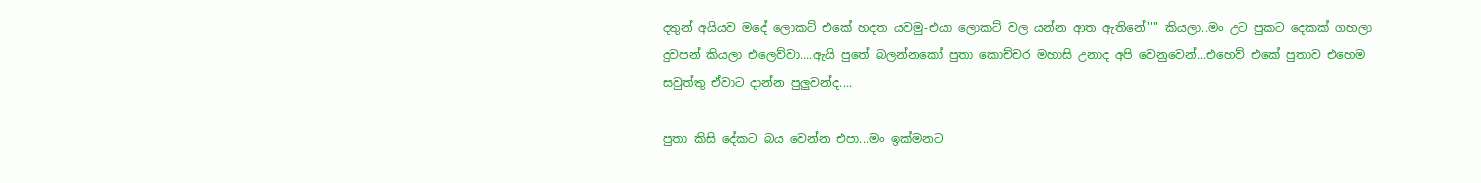දතුන් අයියව මදේ ලොකට් එකේ හදත යවමු-එයා ලොකට් වල යන්න ආත ඇතිනේ'''' කියලා..මං උට පුකට දෙකක් ගහලා දුවපන් කියලා එලෙව්වා....ඇයි පුතේ බලන්නකෝ පුතා කොච්චර මහාසි උනාද අපි වෙනුවෙන්...එහෙව් එකේ පුතාව එහෙම සවුත්තු ඒවාට දාන්න පුලුවන්ද....

පුතා කිසි දේකට බය වෙන්න එපා...මං ඉක්මනට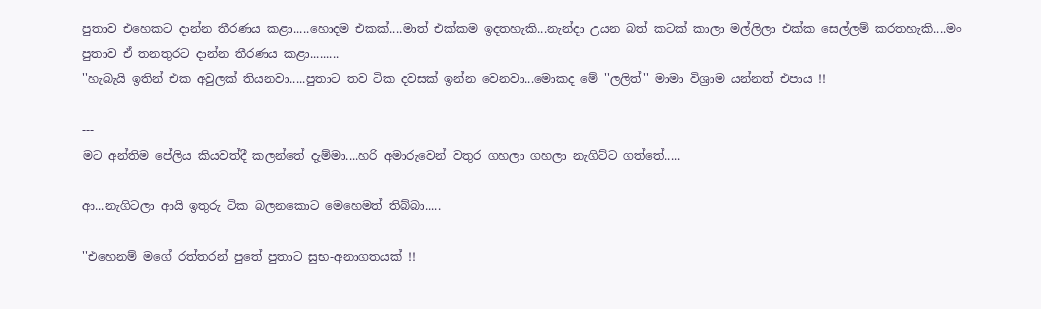පුතාව එහෙකට දාන්න තීරණය කළා.....හොදම එකක්....මාත් එක්කම ඉදතහැකි...නැන්දා උයන බත් කටක් කාලා මල්ලිලා එක්ක සෙල්ලම් කරතහැකි....මං පුතාව ඒ තනතුරට දාන්න තීරණය කළා.........
''හැබැයි ඉතින් එක අවුලක් තියනවා.....පුතාට තව ටික දවසක් ඉන්න වෙනවා...මොකද මේ ''ලලිත්'' මාමා විශ්‍රාම යන්නත් එපාය !!

---
මට අන්තිම පේලිය කියවත්දී කලන්තේ දැම්මා....හරි අමාරුවෙන් වතුර ගහලා ගහලා නැගිට්ට ගත්තේ.....

ආ...නැගිටලා ආයි ඉතුරු ටික බලනකොට මෙහෙමත් තිබ්බා.....

''එහෙනම් මගේ රත්තරන් පුතේ පුතාට සුභ-අනාගතයක් !!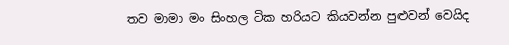තව මාමා මං සිංහල ටික හරියට කියවන්න පුළුවන් වෙයිද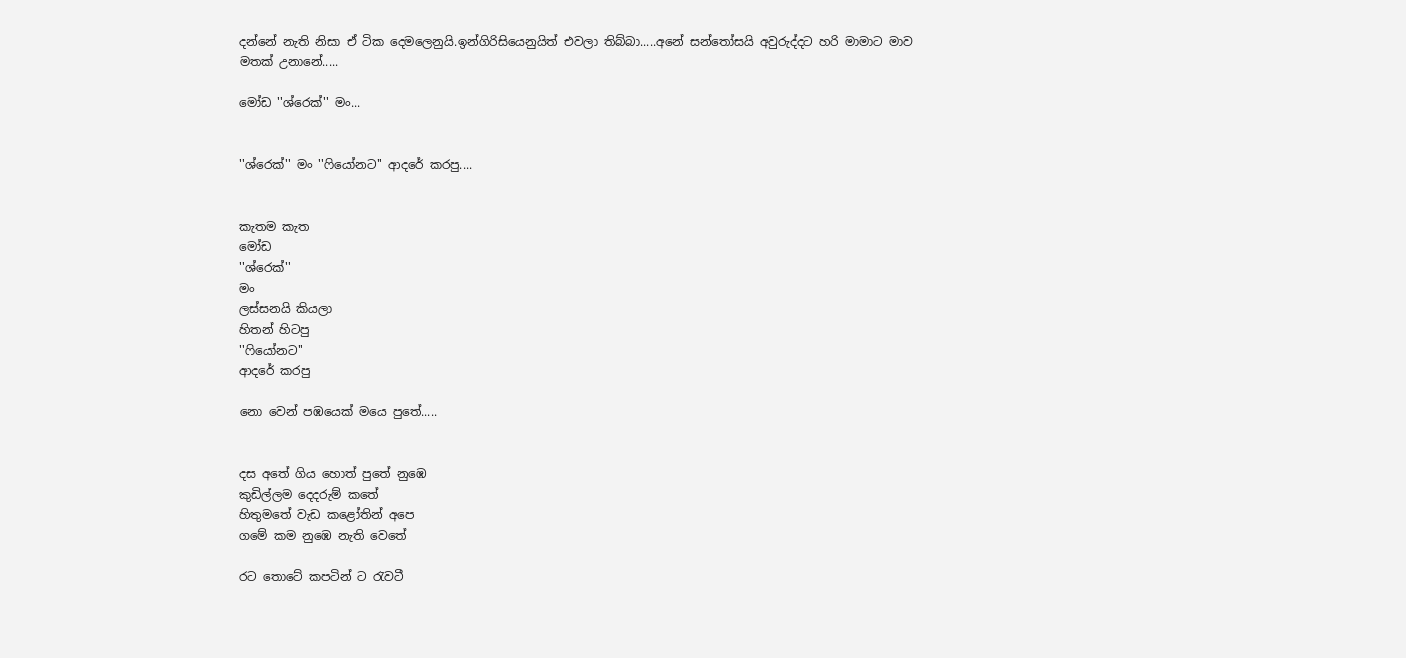දන්නේ නැති නිසා ඒ ටික දෙමලෙනුයි.ඉන්ගිරිසියෙනුයිත් එවලා තිබ්බා.....අනේ සන්තෝසයි අවුරුද්දට හරි මාමාට මාව මතක් උනානේ.....

මෝඩ ''ශ්රෙක්'' මං...


''ශ්රෙක්'' මං ''ෆියෝනට'' ආදරේ කරපු....


කැතම කැත
මෝඩ
''ශ්රෙක්''
මං
ලස්සනයි කියලා
හිතන් හිටපු
''ෆියෝනට''
ආදරේ කරපු

නො වෙන් පඹයෙක් මයෙ පුතේ.....


දස අතේ ගිය හොත් පුතේ නුඹෙ
කුඩිල්ලම දෙදරුම් කතේ
හිතුමතේ වැඩ කළෝතින් අපෙ
ගමේ කම නුඹෙ නැති වෙතේ

රට තොටේ කපටින් ට රැවටී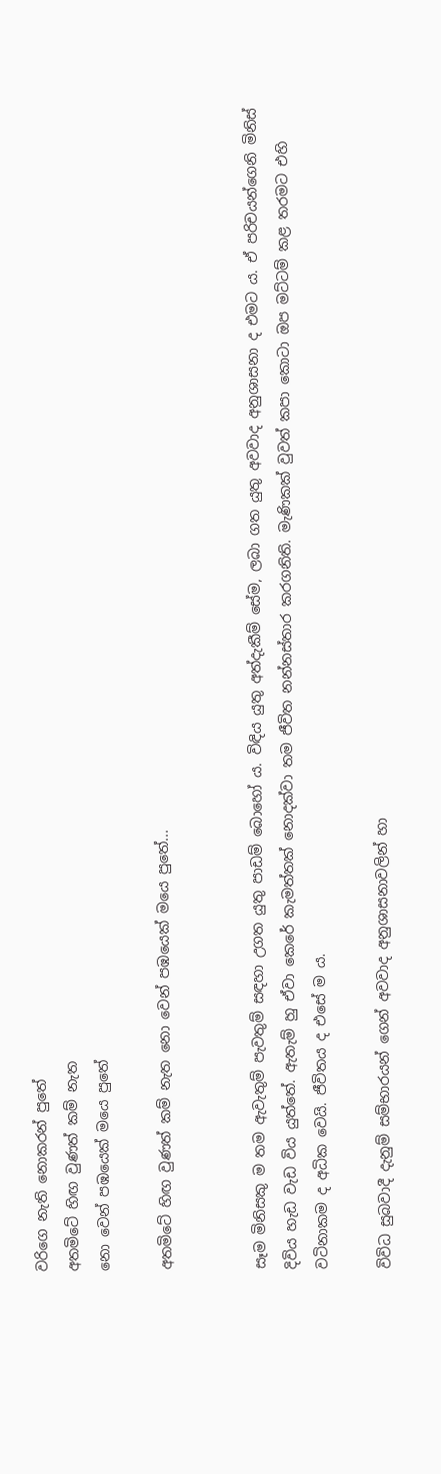වරිගෙ නැති නොකරන් පුතේ
අතමිටේ හිඟ වුණත් කම් නැත
නො වෙන් පඹයෙක් මයෙ පුතේ

අතමිටේ හිඟ වුණත් කම් නැත නො වෙන් පඹයෙක් මයෙ පුතේ...


සෑම මිනිසකු ම තම ඇවැතුම් පැවතුම් සඳහා උගත යුතු පාඩම් බොහෝ ය. විඳිය යුතු අත්දැකීම් සේම, ලබා ගත යුතු අවවාද අනුශාසනා ද එමට ය. ඒ පරිචයන්ගෙනි මිනිස් දිවිය හැඩ වැඩ විය යුත්තේ. ඇතැම් හු ඒවා කෙරේ කැමත්තක් නොදක්වා තම ජීවිත නන්නස්තාර කරගනිති. මැණිකක් වුවත් කපා කොටා ඔප මට්ටම් කළ තරමට එහි වටිනාකම ද අධික වෙයි. ජීවිතය ද එසේ ම ය.

විවිධ සුබවාදී දැනුම් සම්භාරයන් ගෙන් අවවාද අනුශාසනාවලින් හා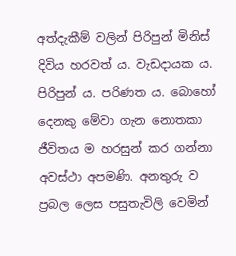අත්දැකීම් වලින් පිරිපුන් මිනිස් දිවිය හරවත් ය. වැඩදායක ය. පිරිපුන් ය. පරිණත ය. බොහෝ දෙනකු මේවා ගැන නොතකා ජීවිතය ම හරසුන් කර ගන්නා අවස්ථා අපමණි. අනතුරු ව ප්‍රබල ලෙස පසුතැවිලි වෙමින්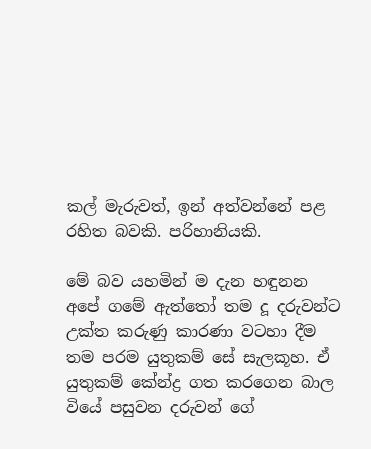කල් මැරුවත්, ඉන් අත්වන්නේ පළ රහිත බවකි. පරිහානියකි.

මේ බව යහමින් ම දැන හඳුනන අපේ ගමේ ඇත්තෝ තම දූ දරුවන්ට උක්ත කරුණු කාරණා වටහා දීම තම පරම යුතුකම් සේ සැලකූහ. ඒ යුතුකම් කේන්ද්‍ර ගත කරගෙන බාල වියේ පසුවන දරුවන් ගේ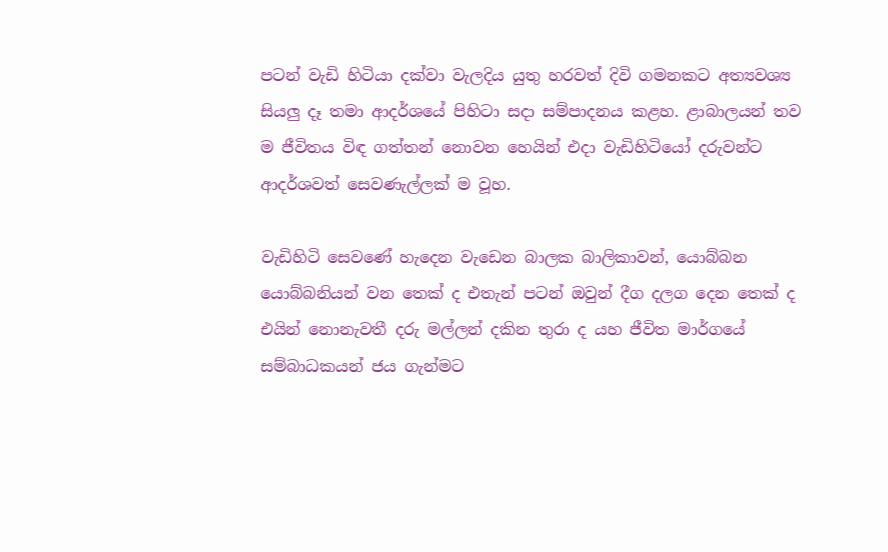පටන් වැඩි හිටියා දක්වා වැලදිය යුතු හරවත් දිවි ගමනකට අත්‍යවශ්‍ය සියලු දෑ තමා ආදර්ශයේ පිහිටා සදා සම්පාදනය කළහ. ළාබාලයන් තව ම ජීවිතය විඳ ගත්තන් නොවන හෙයින් එදා වැඩිහිටියෝ දරුවන්ට ආදර්ශවත් සෙවණැල්ලක් ම වූහ.

වැඩිහිටි සෙවණේ හැදෙන වැඩෙන බාලක බාලිකාවන්, යොබ්බන යොබ්බනියන් වන තෙක් ද එතැන් පටන් ඔවුන් දීග දලග දෙන තෙක් ද එයින් නොනැවතී දරු මල්ලන් දකින තුරා ද යහ ජීවිත මාර්ගයේ සම්බාධකයන් ජය ගැන්මට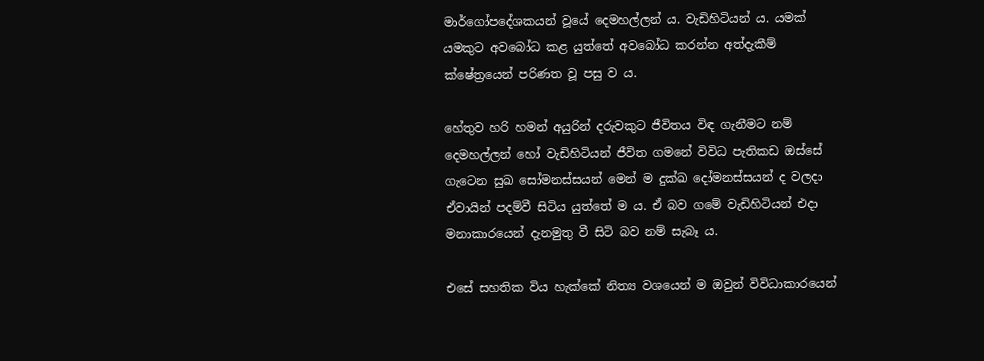මාර්ගෝපදේශකයන් වූයේ දෙමහල්ලන් ය. වැඩිහිටියන් ය. යමක් යමකුට අවබෝධ කළ යුත්තේ අවබෝධ කරන්න අත්දැකීම් ක්ෂේත්‍රයෙන් පරිණත වූ පසු ව ය.

හේතුව හරි හමන් අයුරින් දරුවකුට ජීවිතය විඳ ගැනීමට නම් දෙමහල්ලන් හෝ වැඩිහිටියන් ජීවිත ගමනේ විවිධ පැතිකඩ ඔස්සේ ගැටෙන සුඛ සෝමනස්සයන් මෙන් ම දුක්ඛ දෝමනස්සයන් ද වලදා ඒවායින් පදම්වී සිටිය යුත්තේ ම ය. ඒ බව ගමේ වැඩිහිටියන් එදා මනාකාරයෙන් දැනමුතු වී සිටි බව නම් සැබෑ ය.

එසේ සහතික විය හැක්කේ නිත්‍ය වශයෙන් ම ඔවුන් විවිධාකාරයෙන්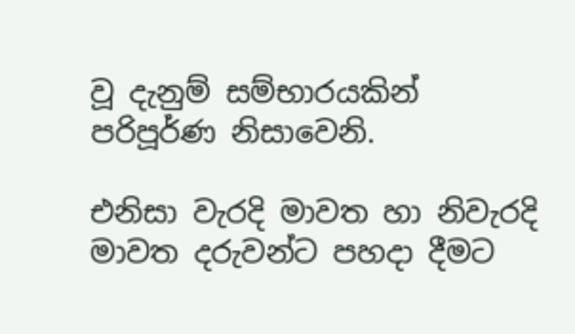වූ දැනුම් සම්භාරයකින් පරිපූර්ණ නිසාවෙනි.

එනිසා වැරදි මාවත හා නිවැරදි මාවත දරුවන්ට පහදා දීමට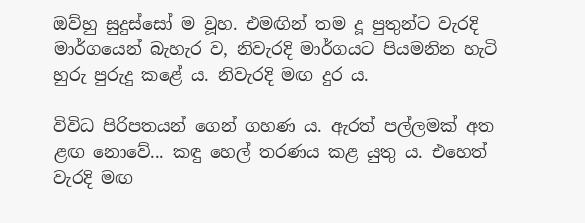ඔව්හු සුදුස්සෝ ම වූහ. එමඟින් තම දූ පුතුන්ට වැරදි මාර්ගයෙන් බැහැර ව, නිවැරදි මාර්ගයට පියමනින හැටි හුරු පුරුදු කළේ ය. නිවැරදි මඟ දුර ය.

විවිධ පිරිපතයන් ගෙන් ගහණ ය. ඇරත් පල්ලමක් අත ළඟ නොවේ... කඳු හෙල් තරණය කළ යුතු ය. එහෙත් වැරදි මඟ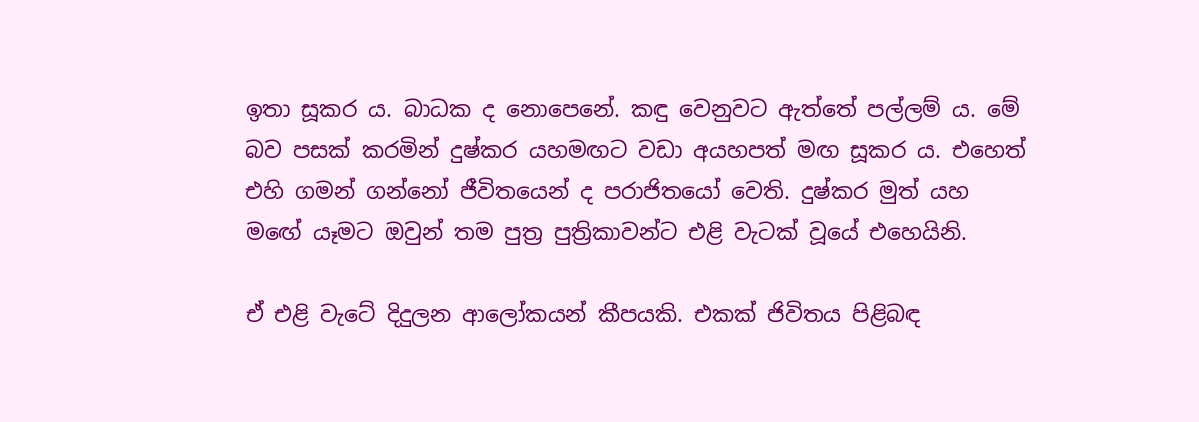ඉතා සූකර ය. බාධක ද නොපෙනේ. කඳු වෙනුවට ඇත්තේ පල්ලම් ය. මේ බව පසක් කරමින් දුෂ්කර යහමඟට වඩා අයහපත් මඟ සූකර ය. එහෙත් එහි ගමන් ගන්නෝ ජීවිතයෙන් ද පරාජිතයෝ වෙති. දුෂ්කර මුත් යහ මඟේ යෑමට ඔවුන් තම පුත්‍ර පුත්‍රිකාවන්ට එළි වැටක් වූයේ එහෙයිනි.

ඒ එළි වැටේ දිදුලන ආලෝකයන් කීපයකි. එකක් ජිවිතය පිළිබඳ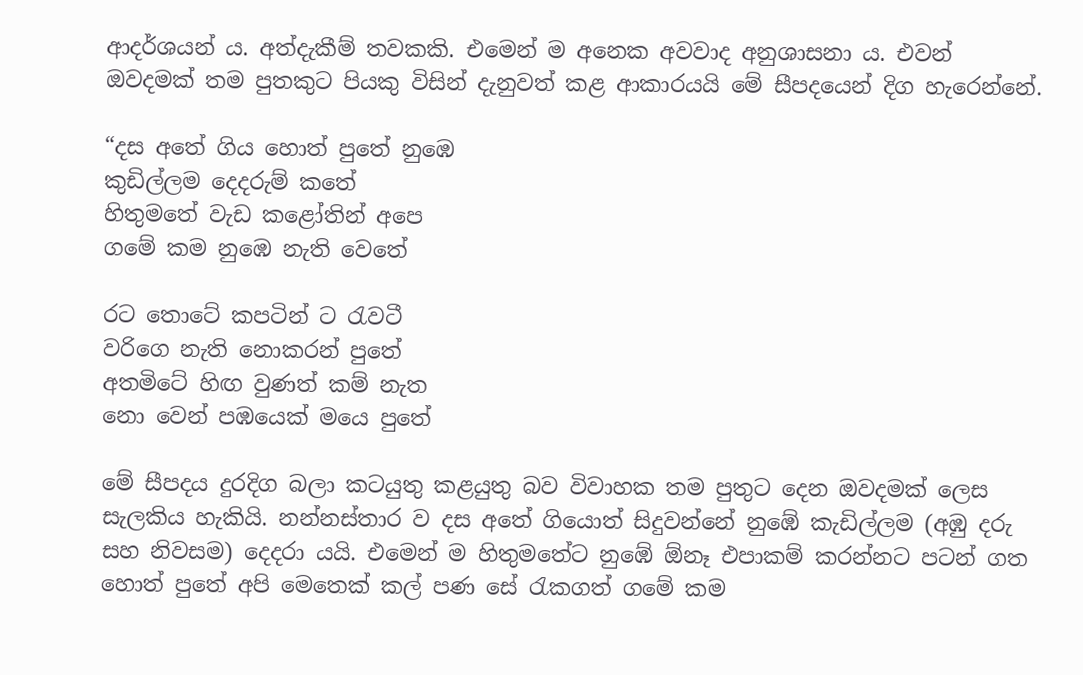ආදර්ශයන් ය. අත්දැකීම් තවකකි. එමෙන් ම අනෙක අවවාද අනුශාසනා ය. එවන් ඔවදමක් තම පුතකුට පියකු විසින් දැනුවත් කළ ආකාරයයි මේ සීපදයෙන් දිග හැරෙන්නේ.

“දස අතේ ගිය හොත් පුතේ නුඹෙ
කුඩිල්ලම දෙදරුම් කතේ
හිතුමතේ වැඩ කළෝතින් අපෙ
ගමේ කම නුඹෙ නැති වෙතේ

රට තොටේ කපටින් ට රැවටී
වරිගෙ නැති නොකරන් පුතේ
අතමිටේ හිඟ වුණත් කම් නැත
නො වෙන් පඹයෙක් මයෙ පුතේ

මේ සීපදය දුරදිග බලා කටයුතු කළයුතු බව විවාහක තම පුතුට දෙන ඔවදමක් ලෙස සැලකිය හැකියි. නන්නස්තාර ව දස අතේ ගියොත් සිදුවන්නේ නුඹේ කැඩිල්ලම (අඹු දරු සහ නිවසම) දෙදරා යයි. එමෙන් ම හිතුමතේට නුඹේ ඕනෑ එපාකම් කරන්නට පටන් ගත හොත් පුතේ අපි මෙතෙක් කල් පණ සේ රැකගත් ගමේ කම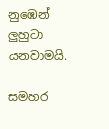නුඹෙන් ලුහුටා යනවාමයි.

සමහර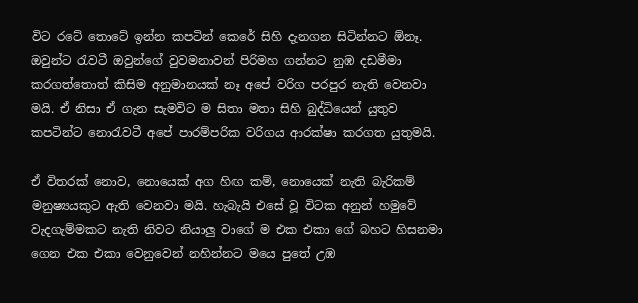විට රටේ තොටේ ඉන්න කපටින් කෙරේ සිහි දැනගන සිටින්නට ඕනෑ. ඔවුන්ට රැවටී ඔවුන්ගේ වුවමනාවන් පිරිමහ ගන්නට නුඹ දඩමීමා කරගත්තොත් කිසිම අනුමානයක් නෑ අපේ වරිග පරපුර නැති වෙනවා මයි. ඒ නිසා ඒ ගැන සැමවිට ම සිතා මතා සිහි බුද්ධියෙන් යුතුව කපටින්ට නොරැවටී අපේ පාරම්පරික වරිගය ආරක්ෂා කරගත යුතුමයි.

ඒ විතරක් නොව, නොයෙක් අග හිඟ කම්, නොයෙක් නැති බැරිකම් මනුෂ්‍යයකුට ඇති වෙනවා මයි. හැබැයි එසේ වූ විටක අනුන් හමුවේ වැදගැම්මකට නැති නිවට නියාලු වාගේ ම එක එකා ගේ බහට හිසනමා ගෙන එක එකා වෙනුවෙන් නහින්නට මයෙ පුතේ උඹ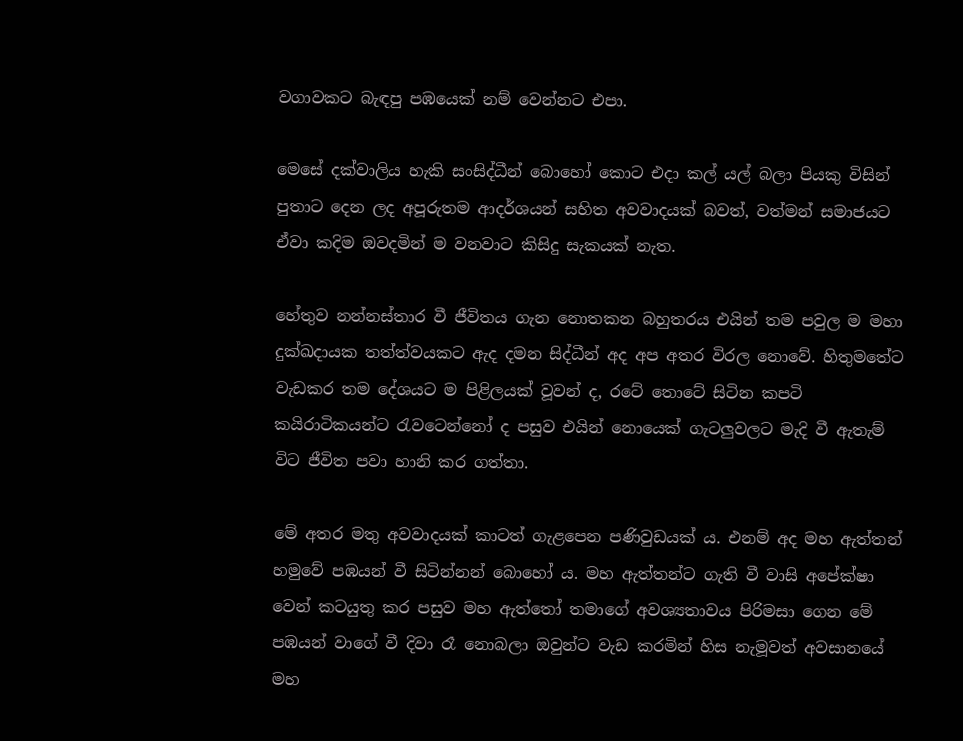වගාවකට බැඳපු පඹයෙක් නම් වෙන්නට එපා.

මෙසේ දක්වාලිය හැකි සංසිද්ධීන් බොහෝ කොට එදා කල් යල් බලා පියකු විසින් පුතාට දෙන ලද අපූරුතම ආදර්ශයන් සහිත අවවාදයක් බවත්, වත්මන් සමාජයට ඒවා කදිම ඔවදමින් ම වනවාට කිසිදු සැකයක් නැත.

හේතුව නන්නස්තාර වී ජීවිතය ගැන නොතකන බහුතරය එයින් තම පවුල ම මහා දුක්ඛදායක තත්ත්වයකට ඇද දමන සිද්ධීන් අද අප අතර විරල නොවේ. හිතුමතේට වැඩකර තම දේශයට ම පිළිලයක් වූවන් ද, රටේ තොටේ සිටින කපටි කයිරාටිකයන්ට රැවටෙන්නෝ ද පසුව එයින් නොයෙක් ගැටලුවලට මැදි වී ඇතැම් විට ජීවිත පවා හානි කර ගත්තා.

මේ අතර මතු අවවාදයක් කාටත් ගැළපෙන පණිවුඩයක් ය. එනම් අද මහ ඇත්තන් හමුවේ පඹයන් වී සිටින්නන් බොහෝ ය. මහ ඇත්තන්ට ගැති වී වාසි අපේක්ෂා වෙන් කටයුතු කර පසුව මහ ඇත්තෝ තමාගේ අවශ්‍යතාවය පිරිමසා ගෙන මේ පඹයන් වාගේ වී දිවා රෑ නොබලා ඔවුන්ට වැඩ කරමින් හිස නැමූවත් අවසානයේ මහ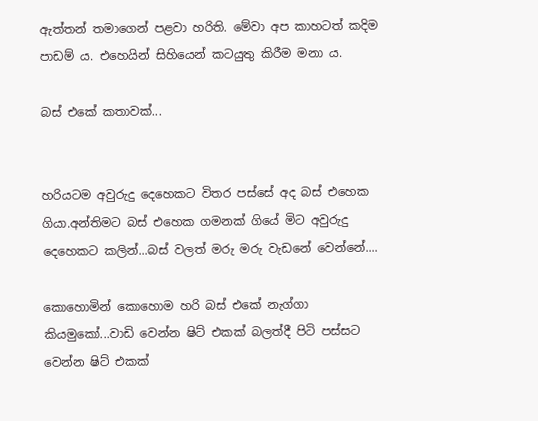ඇත්තන් තමාගෙන් පළවා හරිති. මේවා අප කාහටත් කදිම පාඩම් ය. එහෙයින් සිහියෙන් කටයුතු කිරීම මනා ය.

බස් එකේ කතාවක්...


හරියටම අවුරුදු දෙහෙකට විතර පස්සේ අද බස් එහෙක ගියා.අන්තිමට බස් එහෙක ගමනක් ගියේ මිට අවුරුදු දෙහෙකට කලින්...බස් වලත් මරු මරු වැඩනේ වෙන්නේ....

කොහොමින් කොහොම හරි බස් එකේ නැග්ගා කියමුකෝ...වාඩි වෙන්න ෂිට් එකක් බලත්දී පිටි පස්සට වෙන්න ෂිට් එකක්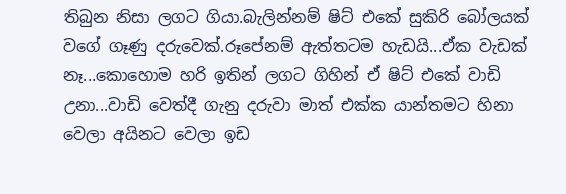තිබුන නිසා ලගට ගියා.බැලින්නම් ෂිට් එකේ සුකිරි බෝලයක් වගේ ගෑණු දරුවෙක්.රූපේනම් ඇත්තටම හැඩයි...ඒක වැඩක් නෑ...කොහොම හරි ඉතින් ලගට ගිහින් ඒ ෂිට් එකේ වාඩි උනා...වාඩි වෙත්දී ගැනු දරුවා මාත් එක්ක යාන්තමට හිනා වෙලා අයිනට වෙලා ඉඩ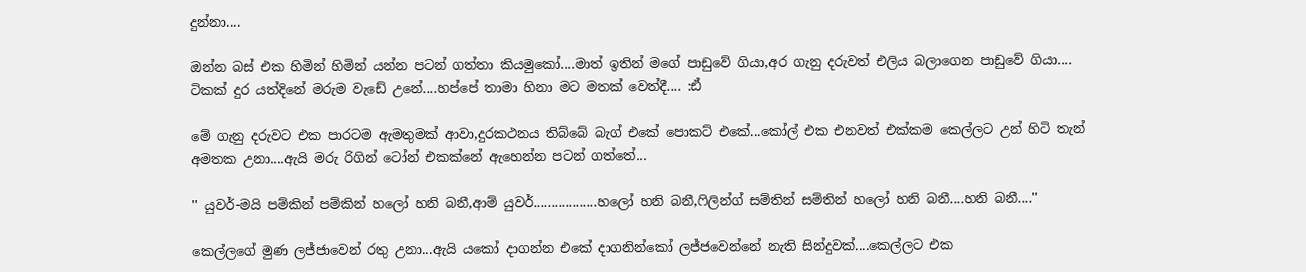දුන්නා....

ඔන්න බස් එක හිමින් හිමින් යන්න පටන් ගත්තා කියමුකෝ....මාත් ඉතින් මගේ පාඩුවේ ගියා,අර ගැනු දරුවත් එලිය බලාගෙන පාඩුවේ ගියා.... ටිකක් දුර යත්දිනේ මරුම වැඩේ උනේ....හප්පේ තාමා හිනා මට මතක් වෙත්දී.... :ඪ්

මේ ගැනු දරුවට එක පාරටම ඇමතුමක් ආවා,දුරකථනය තිබ්බේ බැග් එකේ පොකට් එකේ...කෝල් එක එනවත් එක්කම කෙල්ලට උන් හිටි තැන් අමතක උනා....ඇයි මරු රිගින් ටෝන් එකක්නේ ඇහෙන්න පටන් ගත්තේ...

'' යුවර්-මයි පම්කින් පම්කින් හලෝ හනි බනී,ආම් යුවර්..................හලෝ හනි බනී,ෆිලින්ග් සම්තින් සම්තින් හලෝ හනි බනී....හනි බනී....''

කෙල්ලගේ මුණ ලජ්ජාවෙන් රතු උනා...ඇයි යකෝ දාගන්න එකේ දාගනින්කෝ ලජ්ජවෙන්නේ නැති සින්දුවක්....කෙල්ලට එක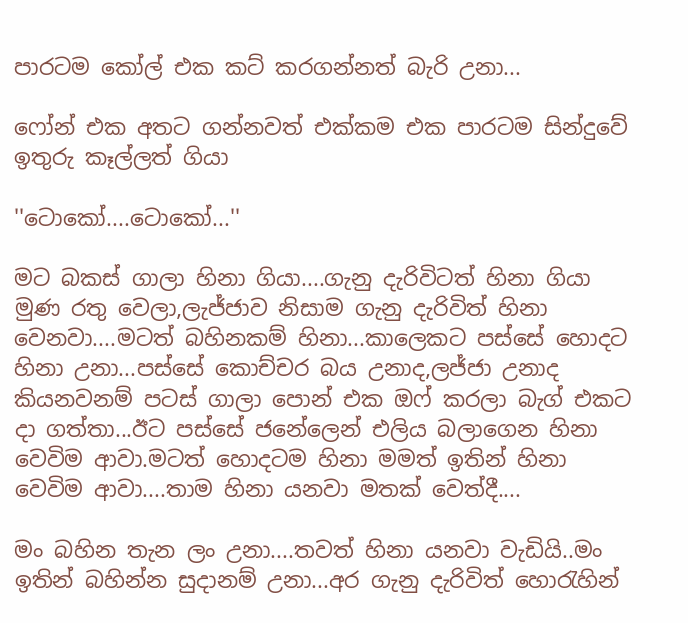පාරටම කෝල් එක කට් කරගන්නත් බැරි උනා...

ෆෝන් එක අතට ගන්නවත් එක්කම එක පාරටම සින්දුවේ ඉතුරු කෑල්ලත් ගියා

''ටොකෝ....ටොකෝ...''

මට බකස් ගාලා හිනා ගියා....ගැනු දැරිවිටත් හිනා ගියා මුණ රතු වෙලා,ලැජ්ජාව නිසාම ගැනු දැරිවිත් හිනා වෙනවා....මටත් බහිනකම් හිනා...කාලෙකට පස්සේ හොදට හිනා උනා...පස්සේ කොච්චර බය උනාද,ලජ්ජා උනාද කියනවනම් පටස් ගාලා පොන් එක ඔෆ් කරලා බැග් එකට දා ගත්තා...ඊට පස්සේ ජනේලෙන් එලිය බලාගෙන හිනා වෙවිම ආවා.මටත් හොදටම හිනා මමත් ඉතින් හිනා වෙවිම ආවා....තාම හිනා යනවා මතක් වෙත්දී....

මං බහින තැන ලං උනා....තවත් හිනා යනවා වැඩියි..මං ඉතින් බහින්න සුදානම් උනා...අර ගැනු දැරිවිත් හොරැහින්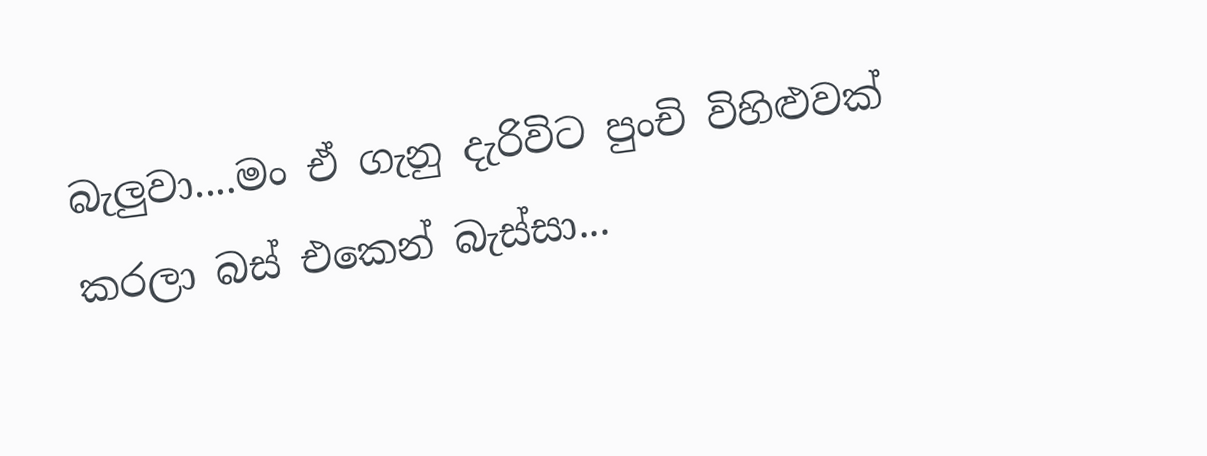බැලුවා....මං ඒ ගැනු දැරිවිට පුංචි විහිළුවක් කරලා බස් එකෙන් බැස්සා...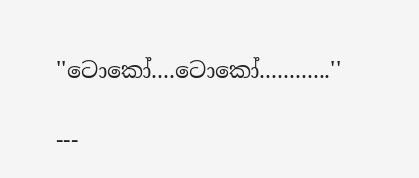''ටොකෝ....ටොකෝ............''

---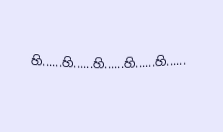හි......හි......හි......හි......හි......